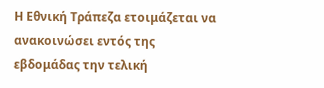Η Εθνική Τράπεζα ετοιμάζεται να ανακοινώσει εντός της εβδομάδας την τελική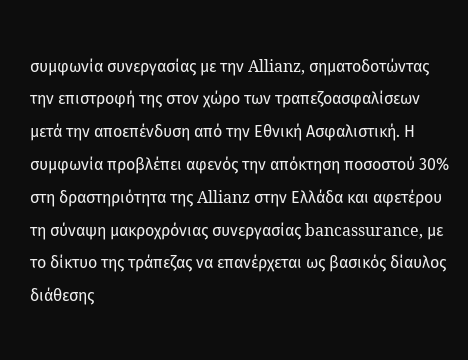συμφωνία συνεργασίας με την Allianz, σηματοδοτώντας την επιστροφή της στον χώρο των τραπεζοασφαλίσεων μετά την αποεπένδυση από την Εθνική Ασφαλιστική. Η συμφωνία προβλέπει αφενός την απόκτηση ποσοστού 30% στη δραστηριότητα της Allianz στην Ελλάδα και αφετέρου τη σύναψη μακροχρόνιας συνεργασίας bancassurance, με το δίκτυο της τράπεζας να επανέρχεται ως βασικός δίαυλος διάθεσης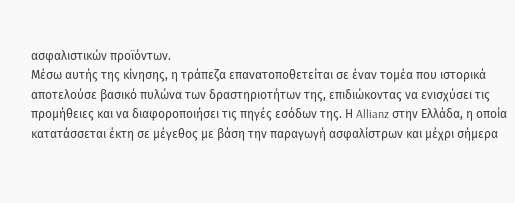ασφαλιστικών προϊόντων.
Μέσω αυτής της κίνησης, η τράπεζα επανατοποθετείται σε έναν τομέα που ιστορικά αποτελούσε βασικό πυλώνα των δραστηριοτήτων της, επιδιώκοντας να ενισχύσει τις προμήθειες και να διαφοροποιήσει τις πηγές εσόδων της. Η Allianz στην Ελλάδα, η οποία κατατάσσεται έκτη σε μέγεθος με βάση την παραγωγή ασφαλίστρων και μέχρι σήμερα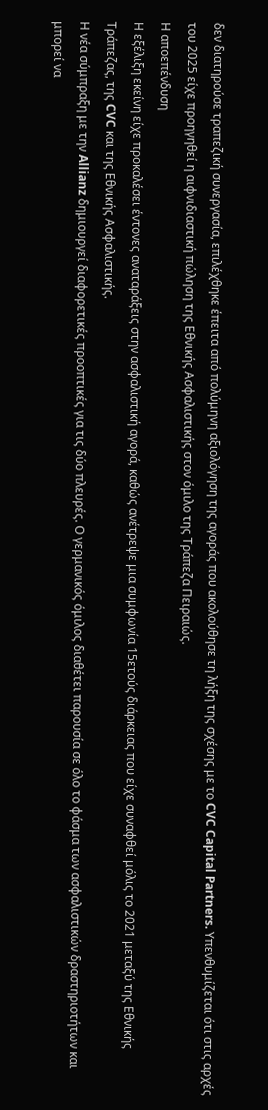δεν διατηρούσε τραπεζική συνεργασία, επιλέχθηκε έπειτα από πολύμηνη αξιολόγηση της αγοράς που ακολούθησε τη λήξη της σχέσης με το CVC Capital Partners. Υπενθυμίζεται ότι στις αρχές του 2025 είχε προηγηθεί η αιφνιδιαστική πώληση της Εθνικής Ασφαλιστικής στον όμιλο της Τράπεζα Πειραιώς.
Η αποεπένδυση
Η εξέλιξη εκείνη είχε προκαλέσει έντονες αναταράξεις στην ασφαλιστική αγορά, καθώς ανέτρεψε μια συμφωνία 15ετούς διάρκειας που είχε συναφθεί μόλις το 2021 μεταξύ της Εθνικής Τράπεζας, της CVC και της Εθνικής Ασφαλιστικής.
Η νέα σύμπραξη με την Allianz δημιουργεί διαφορετικές προοπτικές για τις δύο πλευρές. Ο γερμανικός όμιλος διαθέτει παρουσία σε όλο το φάσμα των ασφαλιστικών δραστηριοτήτων και μπορεί να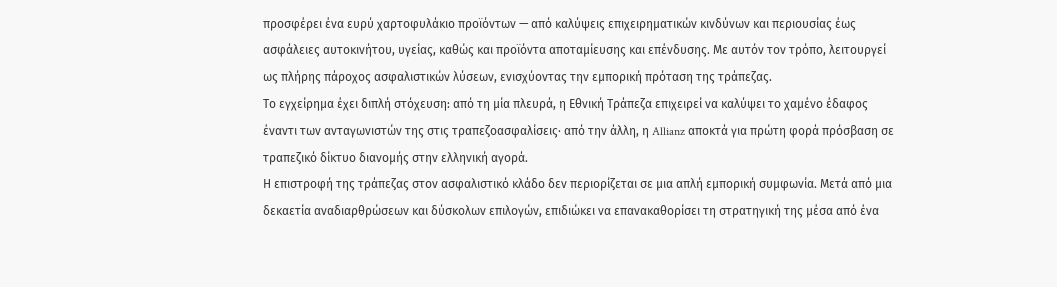προσφέρει ένα ευρύ χαρτοφυλάκιο προϊόντων — από καλύψεις επιχειρηματικών κινδύνων και περιουσίας έως ασφάλειες αυτοκινήτου, υγείας, καθώς και προϊόντα αποταμίευσης και επένδυσης. Με αυτόν τον τρόπο, λειτουργεί ως πλήρης πάροχος ασφαλιστικών λύσεων, ενισχύοντας την εμπορική πρόταση της τράπεζας.
Το εγχείρημα έχει διπλή στόχευση: από τη μία πλευρά, η Εθνική Τράπεζα επιχειρεί να καλύψει το χαμένο έδαφος έναντι των ανταγωνιστών της στις τραπεζοασφαλίσεις· από την άλλη, η Allianz αποκτά για πρώτη φορά πρόσβαση σε τραπεζικό δίκτυο διανομής στην ελληνική αγορά.
Η επιστροφή της τράπεζας στον ασφαλιστικό κλάδο δεν περιορίζεται σε μια απλή εμπορική συμφωνία. Μετά από μια δεκαετία αναδιαρθρώσεων και δύσκολων επιλογών, επιδιώκει να επανακαθορίσει τη στρατηγική της μέσα από ένα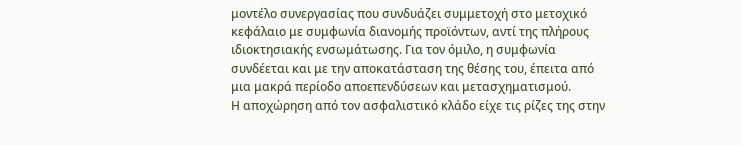μοντέλο συνεργασίας που συνδυάζει συμμετοχή στο μετοχικό κεφάλαιο με συμφωνία διανομής προϊόντων, αντί της πλήρους ιδιοκτησιακής ενσωμάτωσης. Για τον όμιλο, η συμφωνία συνδέεται και με την αποκατάσταση της θέσης του, έπειτα από μια μακρά περίοδο αποεπενδύσεων και μετασχηματισμού.
Η αποχώρηση από τον ασφαλιστικό κλάδο είχε τις ρίζες της στην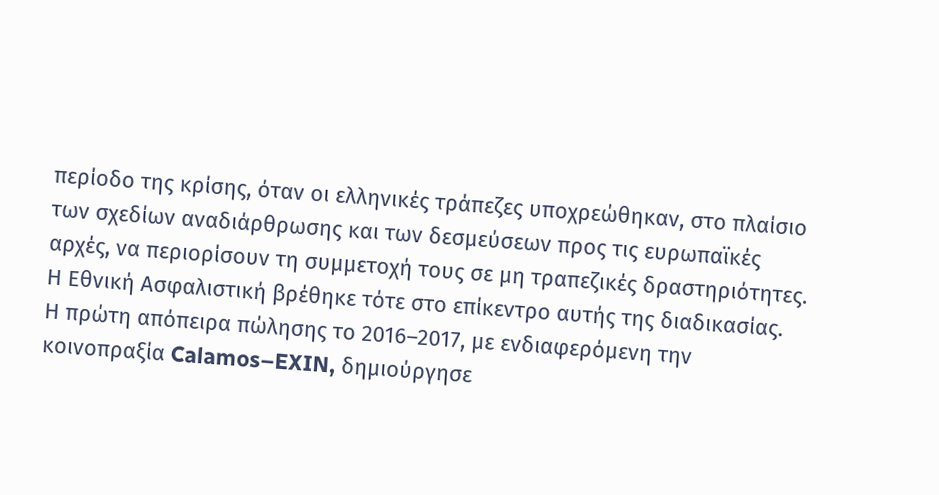περίοδο της κρίσης, όταν οι ελληνικές τράπεζες υποχρεώθηκαν, στο πλαίσιο των σχεδίων αναδιάρθρωσης και των δεσμεύσεων προς τις ευρωπαϊκές αρχές, να περιορίσουν τη συμμετοχή τους σε μη τραπεζικές δραστηριότητες. Η Εθνική Ασφαλιστική βρέθηκε τότε στο επίκεντρο αυτής της διαδικασίας.
Η πρώτη απόπειρα πώλησης το 2016–2017, με ενδιαφερόμενη την κοινοπραξία Calamos–EXIN, δημιούργησε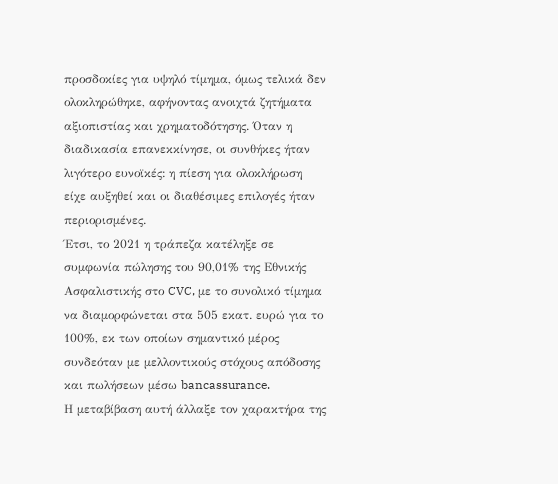προσδοκίες για υψηλό τίμημα, όμως τελικά δεν ολοκληρώθηκε, αφήνοντας ανοιχτά ζητήματα αξιοπιστίας και χρηματοδότησης. Όταν η διαδικασία επανεκκίνησε, οι συνθήκες ήταν λιγότερο ευνοϊκές: η πίεση για ολοκλήρωση είχε αυξηθεί και οι διαθέσιμες επιλογές ήταν περιορισμένες.
Έτσι, το 2021 η τράπεζα κατέληξε σε συμφωνία πώλησης του 90,01% της Εθνικής Ασφαλιστικής στο CVC, με το συνολικό τίμημα να διαμορφώνεται στα 505 εκατ. ευρώ για το 100%, εκ των οποίων σημαντικό μέρος συνδεόταν με μελλοντικούς στόχους απόδοσης και πωλήσεων μέσω bancassurance.
Η μεταβίβαση αυτή άλλαξε τον χαρακτήρα της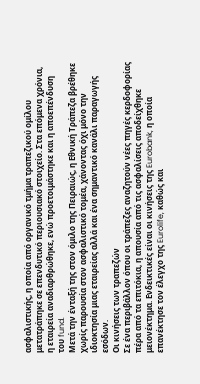ασφαλιστικής, η οποία από οργανικό τμήμα τραπεζικού ομίλου μετατράπηκε σε επενδυτικό περιουσιακό στοιχείο. Στα επόμενα χρόνια, η εταιρεία αναδιαρθρώθηκε, ενώ προετοιμάστηκε και η αποεπένδυση του fund.
Μετά την ένταξή της στον όμιλο της Πειραιώς, η Εθνική Τράπεζα βρέθηκε χωρίς παρουσία στον ασφαλιστικό τομέα, χάνοντας όχι μόνο την ιδιοκτησία μιας εταιρείας αλλά και ένα σημαντικό κανάλι παραγωγής εσόδων.
Οι κινήσεις των τραπεζών
Σε ένα περιβάλλον όπου οι τράπεζες αναζητούν νέες πηγές κερδοφορίας πέρα από τα επιτόκια, η απουσία από τις ασφαλίσεις αποδείχθηκε μειονέκτημα. Ενδεικτικές είναι οι κινήσεις της Eurobank, η οποία επανέκτησε τον έλεγχο της Eurolife, καθώς και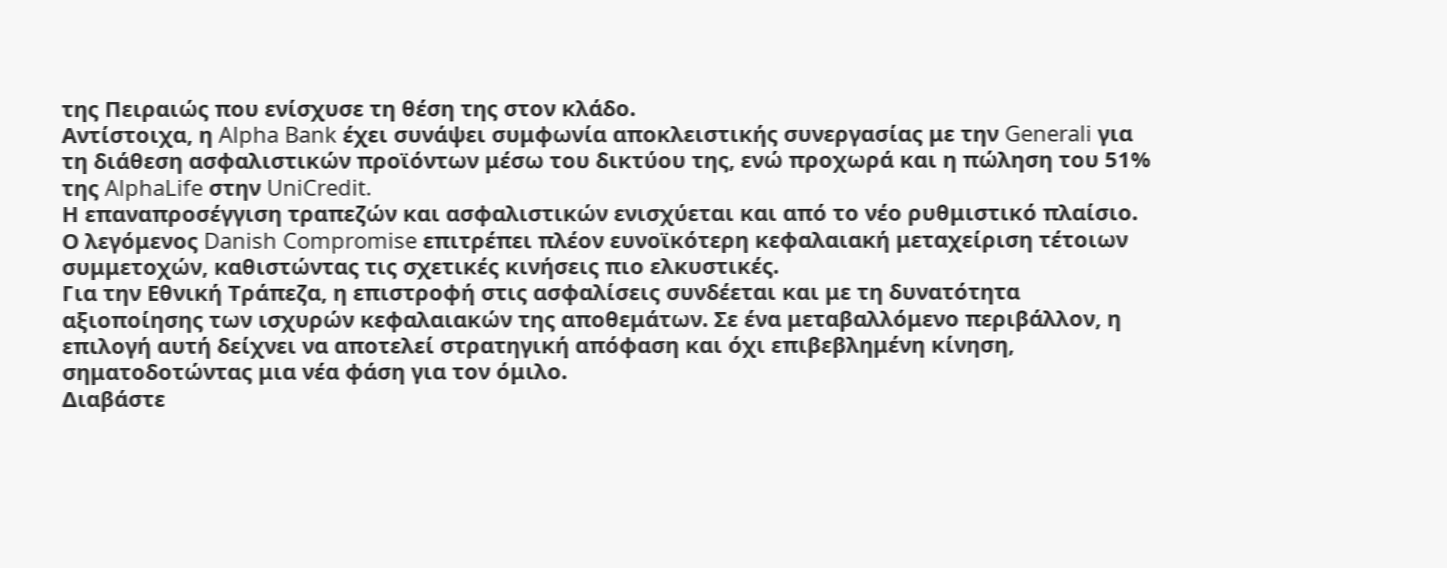της Πειραιώς που ενίσχυσε τη θέση της στον κλάδο.
Αντίστοιχα, η Alpha Bank έχει συνάψει συμφωνία αποκλειστικής συνεργασίας με την Generali για τη διάθεση ασφαλιστικών προϊόντων μέσω του δικτύου της, ενώ προχωρά και η πώληση του 51% της AlphaLife στην UniCredit.
Η επαναπροσέγγιση τραπεζών και ασφαλιστικών ενισχύεται και από το νέο ρυθμιστικό πλαίσιο. Ο λεγόμενος Danish Compromise επιτρέπει πλέον ευνοϊκότερη κεφαλαιακή μεταχείριση τέτοιων συμμετοχών, καθιστώντας τις σχετικές κινήσεις πιο ελκυστικές.
Για την Εθνική Τράπεζα, η επιστροφή στις ασφαλίσεις συνδέεται και με τη δυνατότητα αξιοποίησης των ισχυρών κεφαλαιακών της αποθεμάτων. Σε ένα μεταβαλλόμενο περιβάλλον, η επιλογή αυτή δείχνει να αποτελεί στρατηγική απόφαση και όχι επιβεβλημένη κίνηση, σηματοδοτώντας μια νέα φάση για τον όμιλο.
Διαβάστε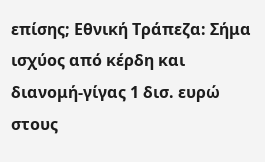επίσης; Εθνική Τράπεζα: Σήμα ισχύος από κέρδη και διανομή-γίγας 1 δισ. ευρώ στους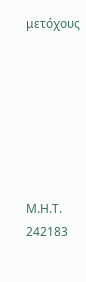μετόχους







Μ.Η.Τ. 242183